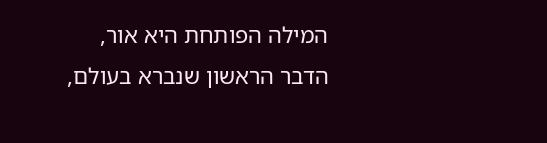המילה הפותחת היא אור, הדבר הראשון שנברא בעולם,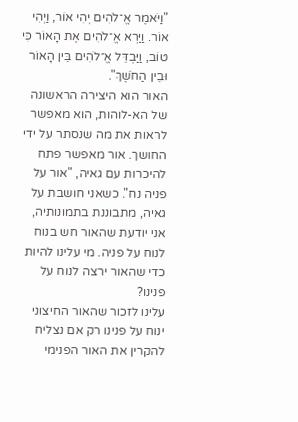"וַיֹּאמֶר אֱ־לֹהִים יְהִי אוֹר, וַיְהִי אוֹר. וַיַּרְא אֱ־לֹהִים אֶת הָאוֹר כִּי טוֹב, וַיַּבְדֵּל אֱ־לֹהִים בֵּין הָאוֹר וּבֵין הַחֹשֶׁךְ".
האור הוא היצירה הראשונה של הא-לוהות, הוא מאפשר לראות את מה שנסתר על ידי החושך. אור מאפשר פתח להיכרות עם גאיה, "אור על פניה נח". כשאני חושבת על גאיה, מתבוננת בתמונותיה, אני יודעת שהאור חש בנוח לנוח על פניה. מי עלינו להיות כדי שהאור ירצה לנוח על פנינו?
עלינו לזכור שהאור החיצוני ינוח על פנינו רק אם נצליח להקרין את האור הפנימי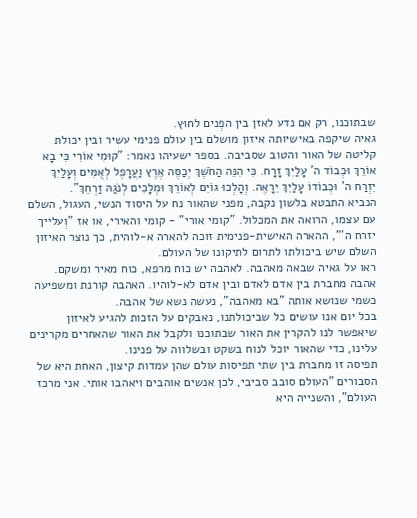שבתוכנו, רק אם נדע לאזן בין הפְנים לחוּץ.
גאיה שיקפה באישיותה איזון מושלם בין עולם פנימי עשיר ובין יכולת קליטה של האור והטוב שסביבה. בספר ישעיהו נאמר: "קוּמִי אוֹרִי כִּי בָא אוֹרֵךְ וּכְבוֹד ה' עָלַיִךְ זָרָח. כִּי הִנֵּה הַחֹשֶׁךְ יְכַסֶּה אֶרֶץ וַעֲרָפֶל לְאֻמִּים וְעָלַיִךְ יִזְרַח ה' וּכְבוֹדוֹ עָלַיִךְ יֵרָאֶה. וְהָלְכוּ גוֹיִם לְאוֹרֵךְ וּמְלָכִים לְנֹגַהּ זַרְחֵךְ".
הנביא התבטא בלשון נקבה, מפני שהאור נח על היסוד הנשי, העגול, השלם עם עצמו, הרואה את המכלול. "קומי אורי" - קומי והאירי, או אז "וְעלייך יזרח ה'", ההארה האישית-פנימית זוכה להארה א-לוהית, כך נוצר האיזון השלם שיש ביכולתו לתרום לתיקונו של העולם.
ראו על גאיה שבאה מאהבה. לאהבה יש כוח מרפא, כוח מאיר ומשקם. אהבה מחברת בין אדם לאדם ובין אדם לא-לוהיו. האהבה קורנת ומשפיעה כשמי שנושא אותה "בא מאהבה", נעשה נשא של אהבה.
בכל יום אנו עושים כל שביכולתנו, נאבקים על הזכות להגיע לאיזון שיאפשר לנו להקרין את האור שבתוכנו ולקבל את האור שהאחרים מקרינים עלינו, כדי שהאור יוכל לנוח בשקט ובשלווה על פנינו.
תפיסה זו מחברת בין שתי תפיסות עולם שהן עמדות קיצון, האחת היא של הסבורים "העולם סובב סביבי, לכן אנשים אוהבים ויאהבו אותי. אני מרכז העולם", והשנייה היא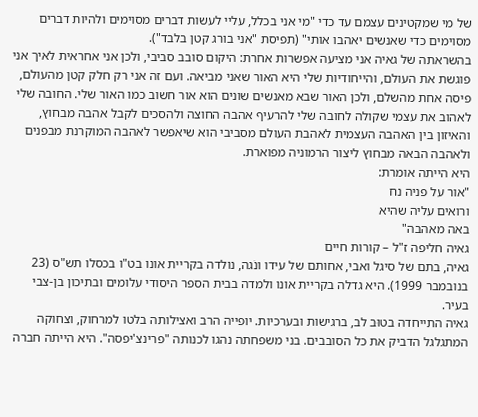של מי שמקטינים עצמם עד כדי "מי אני בכלל, עליי לעשות דברים מסוימים ולהיות דברים מסוימים כדי שאנשים יאהבו אותי" (תפיסת "אני בורג קטן בלבד").
בהשראתה של גאיה אני מציעה אפשרות אחרת: היקום סובב סביבי, ולכן אני אחראית לאיך אני פוגשת את העולם, והייחודיות שלי היא האור שאני מביאה. ועם זה אני רק חלק קטן מהעולם, פיסה אחת מהשלם, ולכן האור שבא מאנשים שונים הוא אור חשוב כמו האור שלי. החובה שלי לאהוב את עצמי שקולה לחובה שלי להרעיף אהבה החוצה ולהסכים לקבל אהבה מבחוץ, והאיזון בין האהבה העצמית לאהבת העולם מסביבי הוא שיאפשר לאהבה המוקרנת מבפנים ולאהבה הבאה מבחוץ ליצור הרמוניה מפוארת.
היא הייתה אומרת:
"אור על פניה נח
ורואים עליה שהיא
באה מאהבה"
גאיה חליפה ז"ל – קורות חיים
גאיה, בתם של סיגל ואבי, אחותם של עידו ונֹגה, נולדה בקריית אונו בט"ו בכסלו תש"ס (23 בנובמבר 1999). היא גדלה בקריית אונו ולמדה בבית הספר היסודי עלומים ובתיכון בן-צבי בעיר.
גאיה התייחדה בטוּב לב, ברגישות ובערכיות. יופייה הרב ואצילותה בלטו למרחוק, וצחוקה המתגלגל הדביק את כל הסובבים. בני משפחתה נהגו לכנותה "פרינצ'יפסה". היא הייתה חברה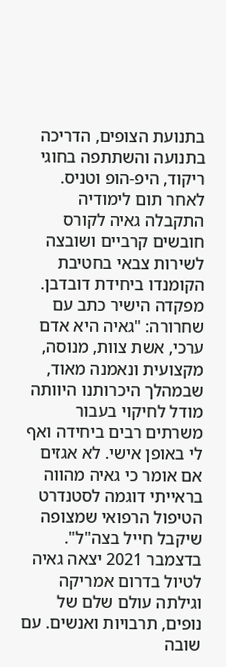בתנועת הצופים, הדריכה בתנועה והשתתפה בחוגי ריקוד, היפ-הופ וטניס.
לאחר תום לימודיה התקבלה גאיה לקורס חובשים קרביים ושובצה לשירות צבאי בחטיבת הקומנדו ביחידת דובדבן. מפקדה הישיר כתב עם שחרורה: "גאיה היא אדם ערכי, אשת צוות, מנוסה, מקצועית ונאמנה מאוד, שבמהלך היכרותנו היוותה מודל לחיקוי בעבור משרתים רבים ביחידה ואף לי באופן אישי. לא אגזים אם אומר כי גאיה מהווה בראייתי דוגמה לסטנדרט הטיפול הרפואי שמצופה שיקבל חייל בצה"ל".
בדצמבר 2021 יצאה גאיה לטיול בדרום אמריקה וגילתה עולם שלם של נופים, תרבויות ואנשים. עם שובה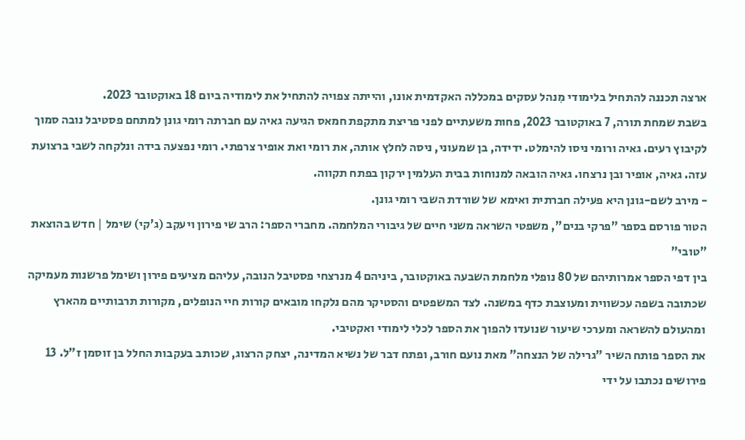ארצה תכננה להתחיל בלימודי מִנהל עסקים במכללה האקדמית אונו, והייתה צפויה להתחיל את לימודיה ביום 18 באוקטובר 2023.
בשבת שמחת תורה, 7 באוקטובר 2023, פחות משעתיים לפני פריצת מתקפת חמאס הגיעה גאיה עם חברתה רומי גונן למתחם פסטיבל נובה סמוך לקיבוץ רעים. גאיה ורומי ניסו להימלט. ידידה, בן שמעוני, ניסה לחלץ אותה, את רומי ואת אופיר צרפתי. רומי נפצעה בידה ונלקחה לשבי ברצועת עזה. גאיה, אופיר ובן נרצחו. גאיה הובאה למנוחות בבית העלמין ירקון בפתח תקווה.
- מירב לשם-גונן היא פעילה חברתית ואימא של שורדת השבי רומי גונן.
הטור פורסם בספר "פרקי בנים", משפטי השראה משני חיים של גיבורי המלחמה. מחברי הספר: הרב שי פירון ויעקב (ג'קי) שימל | חדש בהוצאת "טובי"
בין דפי הספר אמרותיהם של 80 נופלי מלחמת השבעה באוקטובר, ביניהם 4 מנרצחי פסטיבל הנובה, עליהם מציעים פירון ושימל פרשנות מעמיקה שכתובה בשפה עכשווית ומעוצבת כדף במשנה. לצד המשפטים והסטיקר מהם נלקחו מובאים קורות חיי הנופלים, מקורות תרבותיים מהארץ ומהעולם להשראה ומערכי שיעור שנועדו להפוך את הספר לכלי לימודי ואקטיבי.
את הספר פותח השיר "גרילה של הנצחה" מאת נועם חורב, ופתח דבר של נשיא המדינה, יצחק הרצוג, שכותב בעקבות החלל בן זוסמן ז"ל. 13 פירושים נכתבו על ידי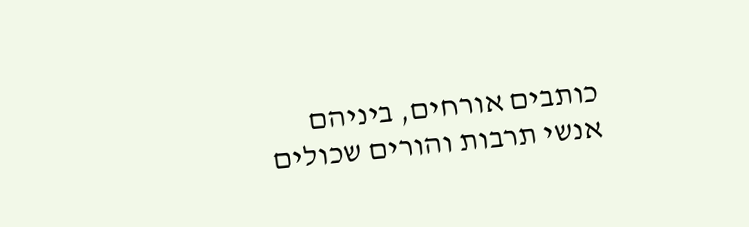כותבים אורחים, ביניהם אנשי תרבות והורים שכולים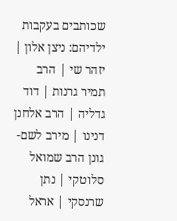שכותבים בעקבות ילדיהם: ניצן אלון | יזהר שי | הרב תמיר גרנות | דוד גדליה | הרב אלחנן דנינו | מירב לשם-גונן הרב שמואל סלוטקי | נתן שרנסקי | אראל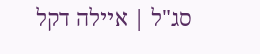סג"ל | איילה דקל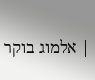| אלמוג בוקר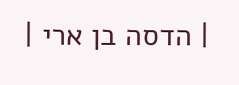| הדסה בן ארי |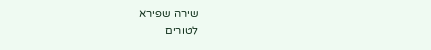שירה שפירא
לטורים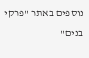נוספים באתר "פרקי בנים"